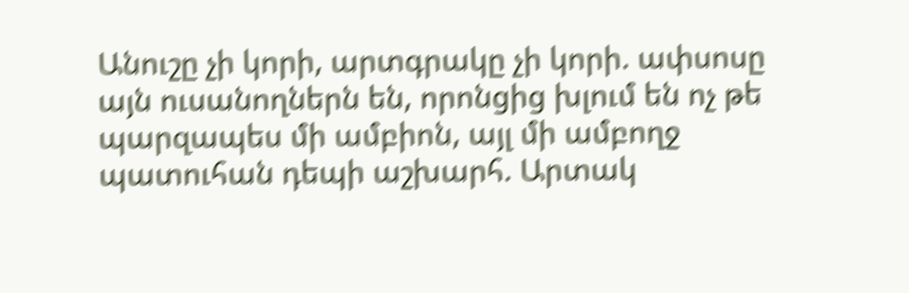Անուշը չի կորի, արտգրակը չի կորի. ափսոսը այն ուսանողներն են, որոնցից խլում են ոչ թե պարզապես մի ամբիոն, այլ մի ամբողջ պատուհան դեպի աշխարհ. Արտակ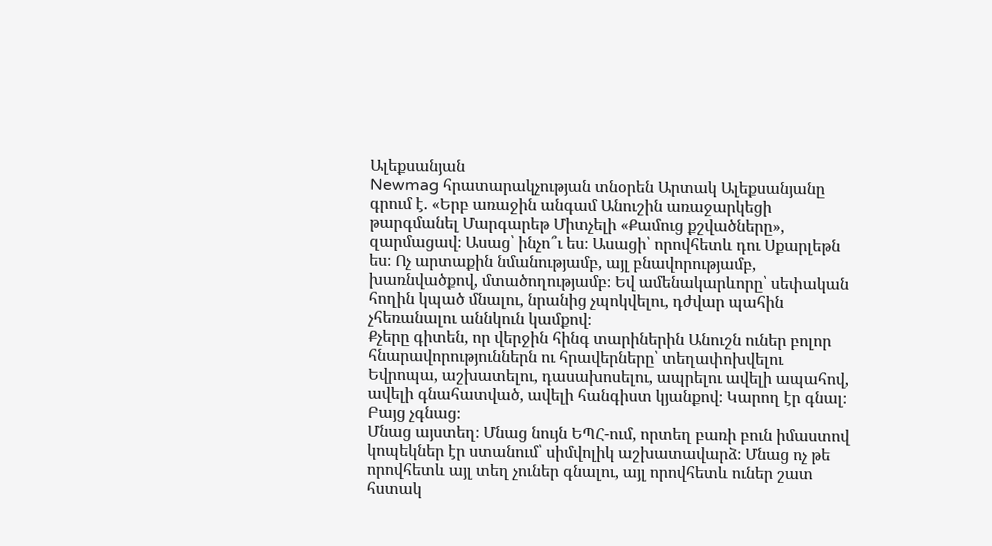Ալեքսանյան
Newmag հրատարակչության տնօրեն Արտակ Ալեքսանյանը գրում է. «Երբ առաջին անգամ Անուշին առաջարկեցի թարգմանել Մարգարեթ Միտչելի «Քամուց քշվածները», զարմացավ։ Ասաց՝ ինչո՞ւ ես։ Ասացի՝ որովհետև դու Սքարլեթն ես։ Ոչ արտաքին նմանությամբ, այլ բնավորությամբ, խառնվածքով, մտածողությամբ։ Եվ ամենակարևորը՝ սեփական հողին կպած մնալու, նրանից չպոկվելու, դժվար պահին չհեռանալու աննկուն կամքով։
Քչերը գիտեն, որ վերջին հինգ տարիներին Անուշն ուներ բոլոր հնարավորություններն ու հրավերները՝ տեղափոխվելու Եվրոպա, աշխատելու, դասախոսելու, ապրելու ավելի ապահով, ավելի գնահատված, ավելի հանգիստ կյանքով։ Կարող էր գնալ։ Բայց չգնաց։
Մնաց այստեղ։ Մնաց նույն ԵՊՀ-ում, որտեղ բառի բուն իմաստով կոպեկներ էր ստանում՝ սիմվոլիկ աշխատավարձ։ Մնաց ոչ թե որովհետև այլ տեղ չուներ գնալու, այլ որովհետև ուներ շատ հստակ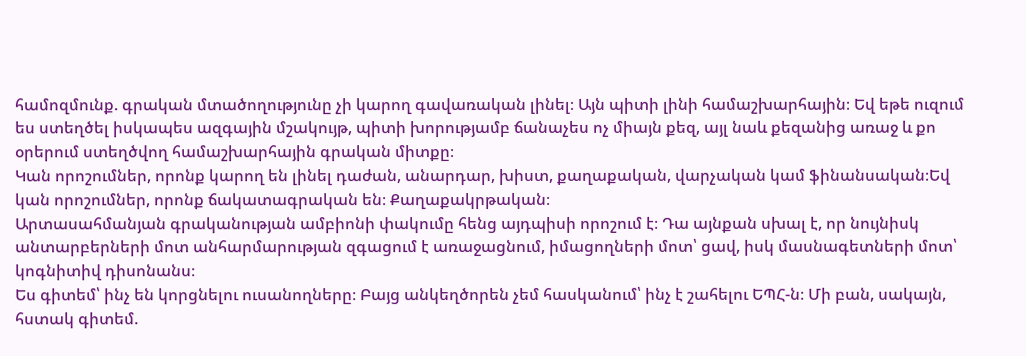համոզմունք. գրական մտածողությունը չի կարող գավառական լինել։ Այն պիտի լինի համաշխարհային։ Եվ եթե ուզում ես ստեղծել իսկապես ազգային մշակույթ, պիտի խորությամբ ճանաչես ոչ միայն քեզ, այլ նաև քեզանից առաջ և քո օրերում ստեղծվող համաշխարհային գրական միտքը։
Կան որոշումներ, որոնք կարող են լինել դաժան, անարդար, խիստ, քաղաքական, վարչական կամ ֆինանսական։Եվ կան որոշումներ, որոնք ճակատագրական են։ Քաղաքակրթական։
Արտասահմանյան գրականության ամբիոնի փակումը հենց այդպիսի որոշում է։ Դա այնքան սխալ է, որ նույնիսկ անտարբերների մոտ անհարմարության զգացում է առաջացնում, իմացողների մոտ՝ ցավ, իսկ մասնագետների մոտ՝ կոգնիտիվ դիսոնանս։
Ես գիտեմ՝ ինչ են կորցնելու ուսանողները։ Բայց անկեղծորեն չեմ հասկանում՝ ինչ է շահելու ԵՊՀ-ն։ Մի բան, սակայն, հստակ գիտեմ.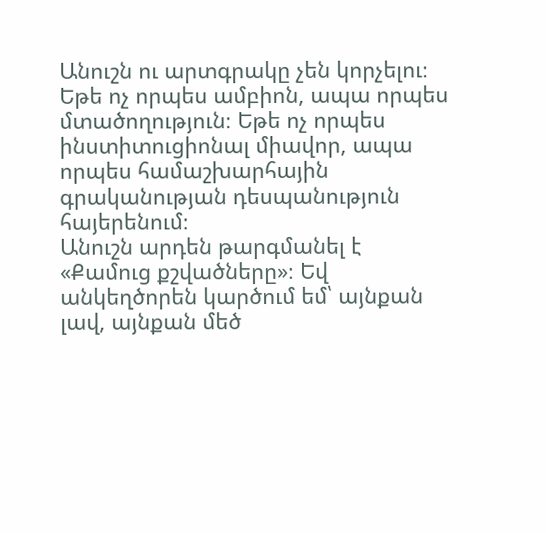Անուշն ու արտգրակը չեն կորչելու։ Եթե ոչ որպես ամբիոն, ապա որպես մտածողություն։ Եթե ոչ որպես ինստիտուցիոնալ միավոր, ապա որպես համաշխարհային գրականության դեսպանություն հայերենում։
Անուշն արդեն թարգմանել է «Քամուց քշվածները»։ Եվ անկեղծորեն կարծում եմ՝ այնքան լավ, այնքան մեծ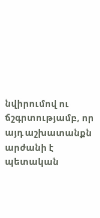նվիրումով ու ճշգրտությամբ, որ այդ աշխատանքն արժանի է պետական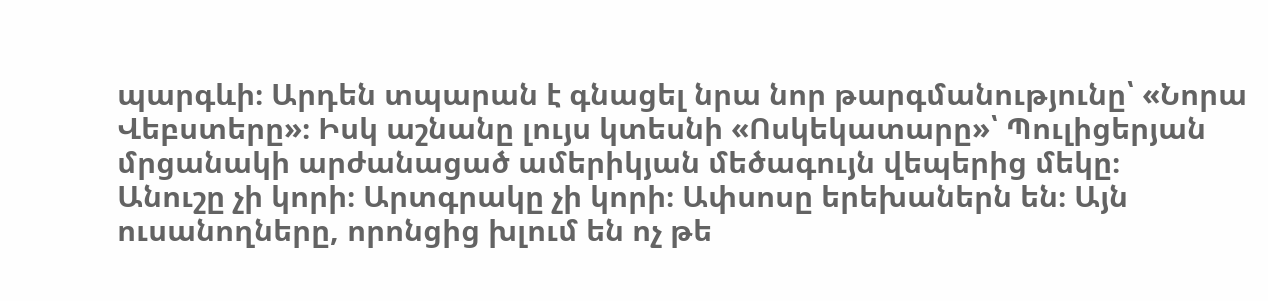պարգևի։ Արդեն տպարան է գնացել նրա նոր թարգմանությունը՝ «Նորա Վեբստերը»։ Իսկ աշնանը լույս կտեսնի «Ոսկեկատարը»՝ Պուլիցերյան մրցանակի արժանացած ամերիկյան մեծագույն վեպերից մեկը։
Անուշը չի կորի։ Արտգրակը չի կորի։ Ափսոսը երեխաներն են։ Այն ուսանողները, որոնցից խլում են ոչ թե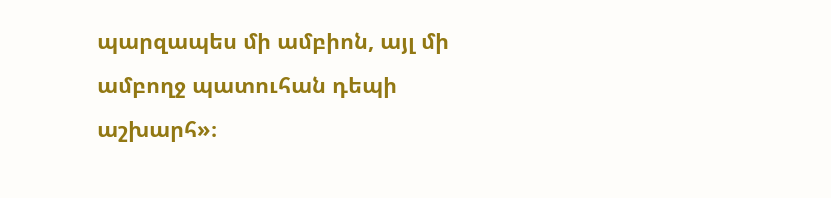պարզապես մի ամբիոն, այլ մի ամբողջ պատուհան դեպի աշխարհ»։